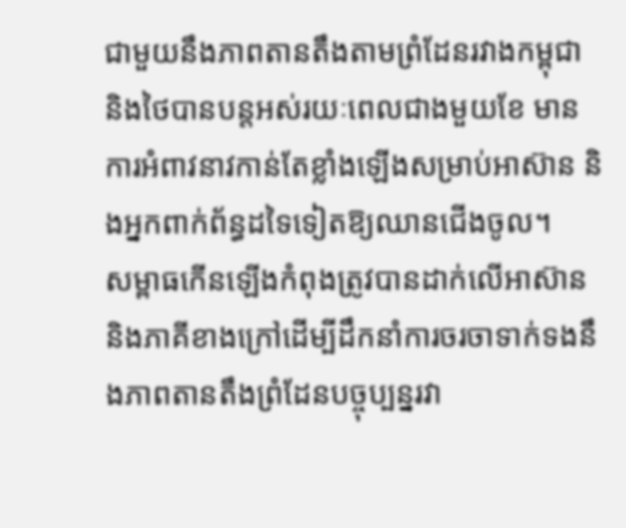ជាមួយនឹងភាពតានតឹងតាមព្រំដែនរវាងកម្ពុជា និងថៃបានបន្តអស់រយៈពេលជាងមួយខែ មានការអំពាវនាវកាន់តែខ្លាំងឡើងសម្រាប់អាស៊ាន និងអ្នកពាក់ព័ន្ធដទៃទៀតឱ្យឈានជើងចូល។
សម្ពាធកើនឡើងកំពុងត្រូវបានដាក់លើអាស៊ាន និងភាគីខាងក្រៅដើម្បីដឹកនាំការចរចាទាក់ទងនឹងភាពតានតឹងព្រំដែនបច្ចុប្បន្នរវា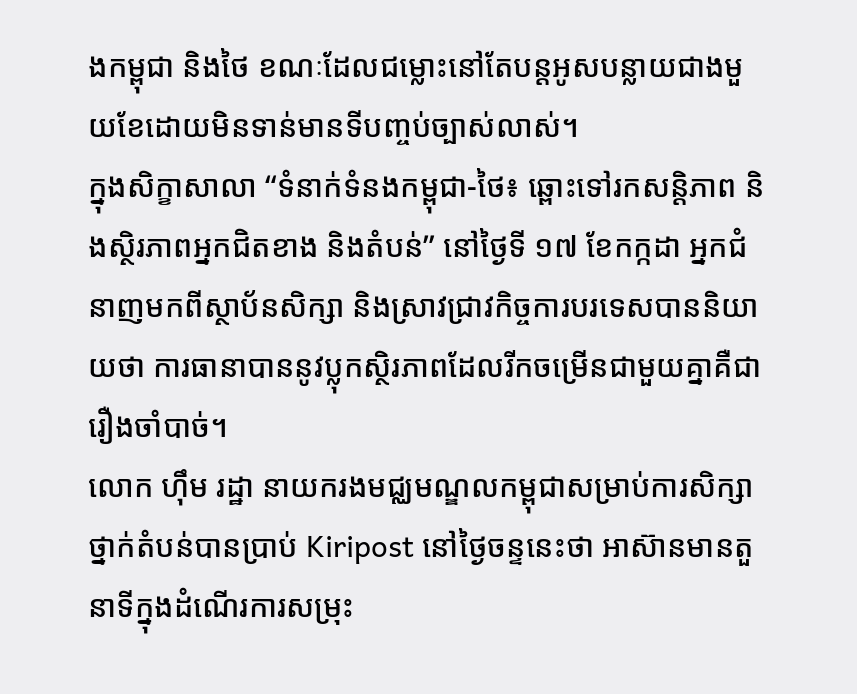ងកម្ពុជា និងថៃ ខណៈដែលជម្លោះនៅតែបន្តអូសបន្លាយជាងមួយខែដោយមិនទាន់មានទីបញ្ចប់ច្បាស់លាស់។
ក្នុងសិក្ខាសាលា “ទំនាក់ទំនងកម្ពុជា-ថៃ៖ ឆ្ពោះទៅរកសន្តិភាព និងស្ថិរភាពអ្នកជិតខាង និងតំបន់” នៅថ្ងៃទី ១៧ ខែកក្កដា អ្នកជំនាញមកពីស្ថាប័នសិក្សា និងស្រាវជ្រាវកិច្ចការបរទេសបាននិយាយថា ការធានាបាននូវប្លុកស្ថិរភាពដែលរីកចម្រើនជាមួយគ្នាគឺជារឿងចាំបាច់។
លោក ហ៊ឹម រដ្ឋា នាយករងមជ្ឈមណ្ឌលកម្ពុជាសម្រាប់ការសិក្សាថ្នាក់តំបន់បានប្រាប់ Kiripost នៅថ្ងៃចន្ទនេះថា អាស៊ានមានតួនាទីក្នុងដំណើរការសម្រុះ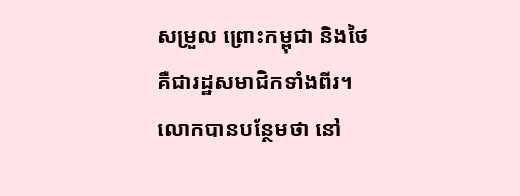សម្រួល ព្រោះកម្ពុជា និងថៃគឺជារដ្ឋសមាជិកទាំងពីរ។
លោកបានបន្ថែមថា នៅ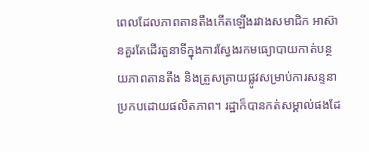ពេលដែលភាពតានតឹងកើតឡើងរវាងសមាជិក អាស៊ានគួរតែដើរតួនាទីក្នុងការស្វែងរកមធ្យោបាយកាត់បន្ថយភាពតានតឹង និងត្រួសត្រាយផ្លូវសម្រាប់ការសន្ទនាប្រកបដោយផលិតភាព។ រដ្ឋាក៏បានកត់សម្គាល់ផងដែ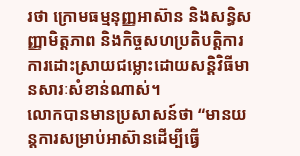រថា ក្រោមធម្មនុញ្ញអាស៊ាន និងសន្ធិសញ្ញាមិត្តភាព និងកិច្ចសហប្រតិបត្តិការ ការដោះស្រាយជម្លោះដោយសន្តិវិធីមានសារៈសំខាន់ណាស់។
លោកបានមានប្រសាសន៍ថា “មានយន្តការសម្រាប់អាស៊ានដើម្បីធ្វើ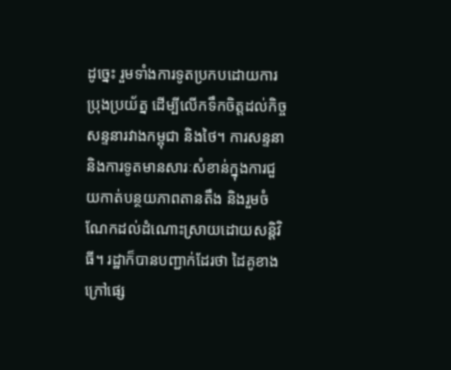ដូច្នេះ រួមទាំងការទូតប្រកបដោយការប្រុងប្រយ័ត្ន ដើម្បីលើកទឹកចិត្តដល់កិច្ចសន្ទនារវាងកម្ពុជា និងថៃ។ ការសន្ទនា និងការទូតមានសារៈសំខាន់ក្នុងការជួយកាត់បន្ថយភាពតានតឹង និងរួមចំណែកដល់ដំណោះស្រាយដោយសន្តិវិធី។ រដ្ឋាក៏បានបញ្ជាក់ដែរថា ដៃគូខាងក្រៅផ្សេ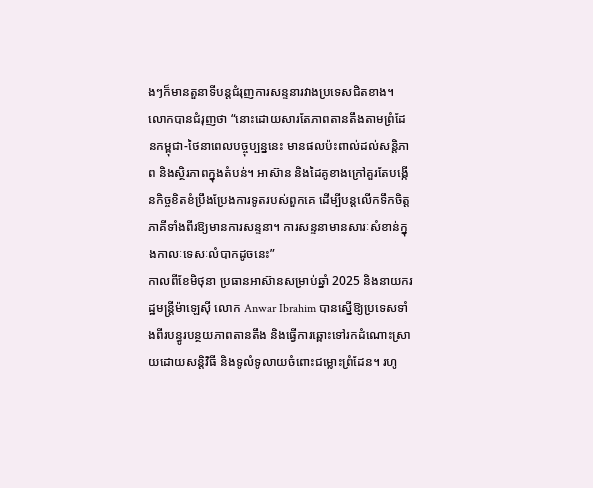ងៗក៏មានតួនាទីបន្តជំរុញការសន្ទនារវាងប្រទេសជិតខាង។
លោកបានជំរុញថា “នោះដោយសារតែភាពតានតឹងតាមព្រំដែនកម្ពុជា-ថៃនាពេលបច្ចុប្បន្ននេះ មានផលប៉ះពាល់ដល់សន្តិភាព និងស្ថិរភាពក្នុងតំបន់។ អាស៊ាន និងដៃគូខាងក្រៅគួរតែបង្កើនកិច្ចខិតខំប្រឹងប្រែងការទូតរបស់ពួកគេ ដើម្បីបន្តលើកទឹកចិត្តភាគីទាំងពីរឱ្យមានការសន្ទនា។ ការសន្ទនាមានសារៈសំខាន់ក្នុងកាលៈទេសៈលំបាកដូចនេះ”
កាលពីខែមិថុនា ប្រធានអាស៊ានសម្រាប់ឆ្នាំ 2025 និងនាយករដ្ឋមន្ត្រីម៉ាឡេស៊ី លោក Anwar Ibrahim បានស្នើឱ្យប្រទេសទាំងពីរបន្ធូរបន្ថយភាពតានតឹង និងធ្វើការឆ្ពោះទៅរកដំណោះស្រាយដោយសន្តិវិធី និងទូលំទូលាយចំពោះជម្លោះព្រំដែន។ រហូ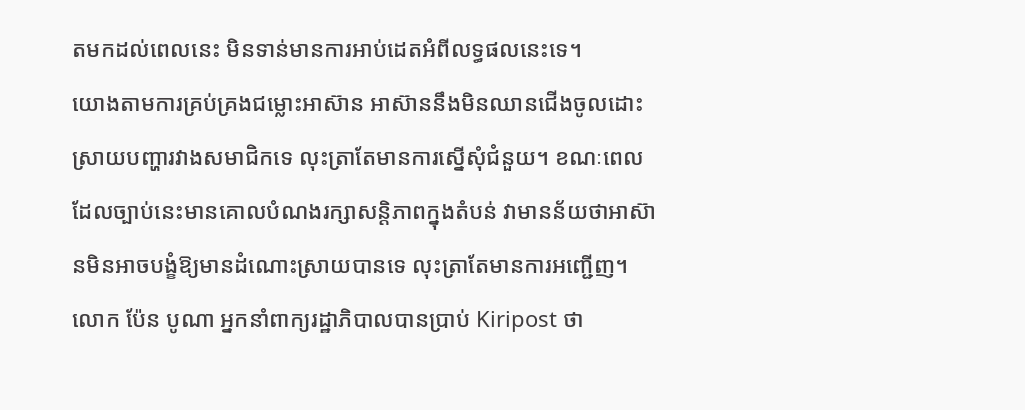តមកដល់ពេលនេះ មិនទាន់មានការអាប់ដេតអំពីលទ្ធផលនេះទេ។
យោងតាមការគ្រប់គ្រងជម្លោះអាស៊ាន អាស៊ាននឹងមិនឈានជើងចូលដោះស្រាយបញ្ហារវាងសមាជិកទេ លុះត្រាតែមានការស្នើសុំជំនួយ។ ខណៈពេលដែលច្បាប់នេះមានគោលបំណងរក្សាសន្តិភាពក្នុងតំបន់ វាមានន័យថាអាស៊ានមិនអាចបង្ខំឱ្យមានដំណោះស្រាយបានទេ លុះត្រាតែមានការអញ្ជើញ។
លោក ប៉ែន បូណា អ្នកនាំពាក្យរដ្ឋាភិបាលបានប្រាប់ Kiripost ថា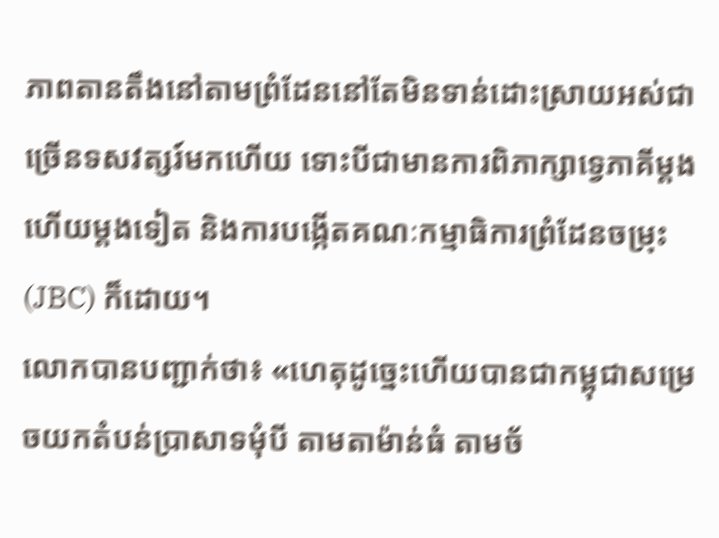ភាពតានតឹងនៅតាមព្រំដែននៅតែមិនទាន់ដោះស្រាយអស់ជាច្រើនទសវត្សរ៍មកហើយ ទោះបីជាមានការពិភាក្សាទ្វេភាគីម្តងហើយម្តងទៀត និងការបង្កើតគណៈកម្មាធិការព្រំដែនចម្រុះ (JBC) ក៏ដោយ។
លោកបានបញ្ជាក់ថា៖ «ហេតុដូច្នេះហើយបានជាកម្ពុជាសម្រេចយកតំបន់ប្រាសាទមុំបី តាមតាម៉ាន់ធំ តាមច័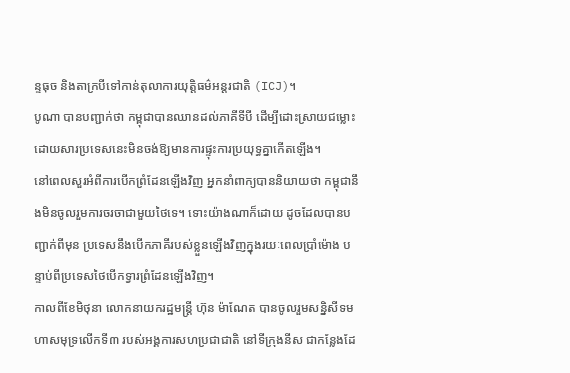ន្ទធុច និងតាក្របីទៅកាន់តុលាការយុត្តិធម៌អន្តរជាតិ (ICJ)។
បូណា បានបញ្ជាក់ថា កម្ពុជាបានឈានដល់ភាគីទីបី ដើម្បីដោះស្រាយជម្លោះ ដោយសារប្រទេសនេះមិនចង់ឱ្យមានការផ្ទុះការប្រយុទ្ធគ្នាកើតឡើង។
នៅពេលសួរអំពីការបើកព្រំដែនឡើងវិញ អ្នកនាំពាក្យបាននិយាយថា កម្ពុជានឹងមិនចូលរួមការចរចាជាមួយថៃទេ។ ទោះយ៉ាងណាក៏ដោយ ដូចដែលបានបញ្ជាក់ពីមុន ប្រទេសនឹងបើកភាគីរបស់ខ្លួនឡើងវិញក្នុងរយៈពេលប្រាំម៉ោង បន្ទាប់ពីប្រទេសថៃបើកទ្វារព្រំដែនឡើងវិញ។
កាលពីខែមិថុនា លោកនាយករដ្ឋមន្ត្រី ហ៊ុន ម៉ាណែត បានចូលរួមសន្និសីទមហាសមុទ្រលើកទី៣ របស់អង្គការសហប្រជាជាតិ នៅទីក្រុងនីស ជាកន្លែងដែ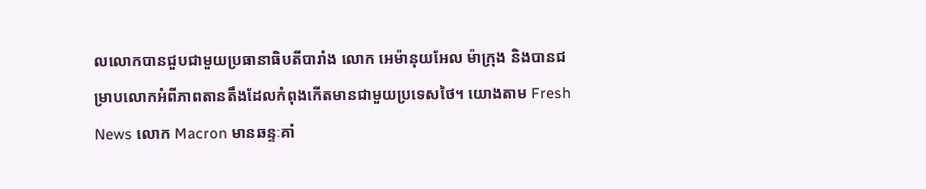លលោកបានជួបជាមួយប្រធានាធិបតីបារាំង លោក អេម៉ានុយអែល ម៉ាក្រុង និងបានជម្រាបលោកអំពីភាពតានតឹងដែលកំពុងកើតមានជាមួយប្រទេសថៃ។ យោងតាម Fresh News លោក Macron មានឆន្ទៈគាំ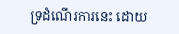ទ្រដំណើរការនេះ ដោយ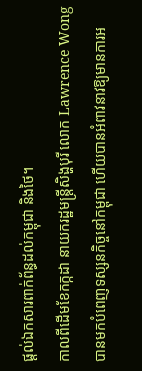ផ្តល់ឯកសារពាក់ព័ន្ធដល់កម្ពុជា និងថៃ។
កាលពីដើមខែកក្កដា នាយករដ្ឋមន្ត្រីសិង្ហបុរី លោក Lawrence Wong បានមកបំពេញទស្សនកិច្ចនៅកម្ពុជា ហើយបានអំពាវនាវឱ្យមានការអ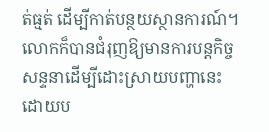ត់ធ្មត់ ដើម្បីកាត់បន្ថយស្ថានការណ៍។ លោកក៏បានជំរុញឱ្យមានការបន្តកិច្ចសន្ទនាដើម្បីដោះស្រាយបញ្ហានេះ ដោយប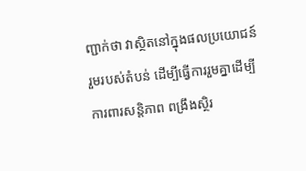ញ្ជាក់ថា វាស្ថិតនៅក្នុងផលប្រយោជន៍រួមរបស់តំបន់ ដើម្បីធ្វើការរួមគ្នាដើម្បីការពារសន្តិភាព ពង្រឹងស្ថិរ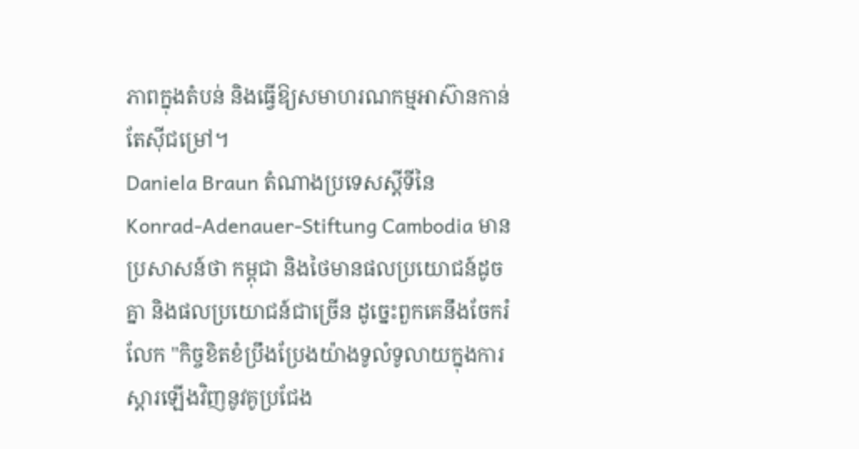ភាពក្នុងតំបន់ និងធ្វើឱ្យសមាហរណកម្មអាស៊ានកាន់តែស៊ីជម្រៅ។
Daniela Braun តំណាងប្រទេសស្តីទីនៃ Konrad-Adenauer-Stiftung Cambodia មានប្រសាសន៍ថា កម្ពុជា និងថៃមានផលប្រយោជន៍ដូចគ្នា និងផលប្រយោជន៍ជាច្រើន ដូច្នេះពួកគេនឹងចែករំលែក "កិច្ចខិតខំប្រឹងប្រែងយ៉ាងទូលំទូលាយក្នុងការស្តារឡើងវិញនូវគូប្រជែង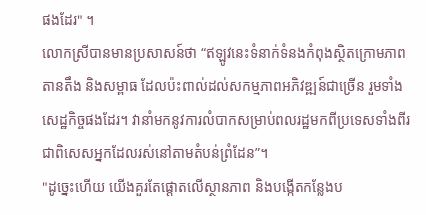ផងដែរ" ។
លោកស្រីបានមានប្រសាសន៍ថា “ឥឡូវនេះទំនាក់ទំនងកំពុងស្ថិតក្រោមភាពតានតឹង និងសម្ពាធ ដែលប៉ះពាល់ដល់សកម្មភាពអភិវឌ្ឍន៍ជាច្រើន រួមទាំងសេដ្ឋកិច្ចផងដែរ។ វានាំមកនូវការលំបាកសម្រាប់ពលរដ្ឋមកពីប្រទេសទាំងពីរ ជាពិសេសអ្នកដែលរស់នៅតាមតំបន់ព្រំដែន”។
"ដូច្នេះហើយ យើងគួរតែផ្តោតលើស្ថានភាព និងបង្កើតកន្លែងប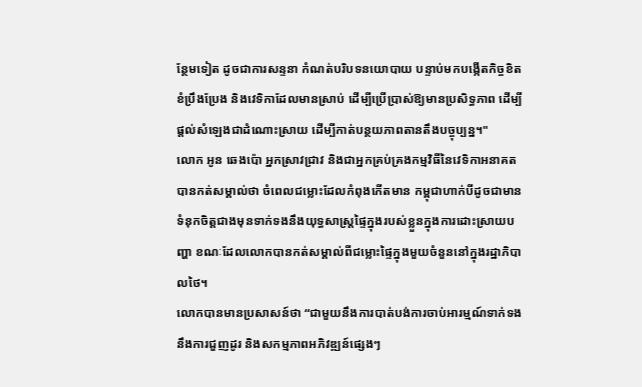ន្ថែមទៀត ដូចជាការសន្ទនា កំណត់បរិបទនយោបាយ បន្ទាប់មកបង្កើតកិច្ចខិតខំប្រឹងប្រែង និងវេទិកាដែលមានស្រាប់ ដើម្បីប្រើប្រាស់ឱ្យមានប្រសិទ្ធភាព ដើម្បីផ្តល់សំឡេងជាដំណោះស្រាយ ដើម្បីកាត់បន្ថយភាពតានតឹងបច្ចុប្បន្ន។"
លោក អូន ឆេងប៉ោ អ្នកស្រាវជ្រាវ និងជាអ្នកគ្រប់គ្រងកម្មវិធីនៃវេទិកាអនាគតបានកត់សម្គាល់ថា ចំពេលជម្លោះដែលកំពុងកើតមាន កម្ពុជាហាក់បីដូចជាមានទំនុកចិត្តជាងមុនទាក់ទងនឹងយុទ្ធសាស្ត្រផ្ទៃក្នុងរបស់ខ្លួនក្នុងការដោះស្រាយបញ្ហា ខណៈដែលលោកបានកត់សម្គាល់ពីជម្លោះផ្ទៃក្នុងមួយចំនួននៅក្នុងរដ្ឋាភិបាលថៃ។
លោកបានមានប្រសាសន៍ថា “ជាមួយនឹងការបាត់បង់ការចាប់អារម្មណ៍ទាក់ទងនឹងការជួញដូរ និងសកម្មភាពអភិវឌ្ឍន៍ផ្សេងៗ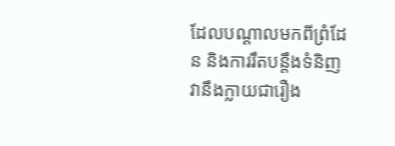ដែលបណ្តាលមកពីព្រំដែន និងការរឹតបន្តឹងទំនិញ វានឹងក្លាយជារឿង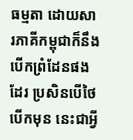ធម្មតា ដោយសារភាគីកម្ពុជាក៏នឹងបើកព្រំដែនផងដែរ ប្រសិនបើថៃបើកមុន នេះជាអ្វី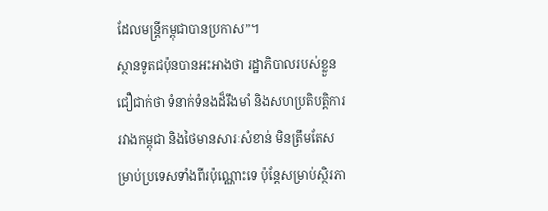ដែលមន្ត្រីកម្ពុជាបានប្រកាស”។
ស្ថានទូតជប៉ុនបានអះអាងថា រដ្ឋាភិបាលរបស់ខ្លួនជឿជាក់ថា ទំនាក់ទំនងដ៏រឹងមាំ និងសហប្រតិបត្តិការរវាងកម្ពុជា និងថៃមានសារៈសំខាន់ មិនត្រឹមតែសម្រាប់ប្រទេសទាំងពីរប៉ុណ្ណោះទេ ប៉ុន្តែសម្រាប់ស្ថិរភា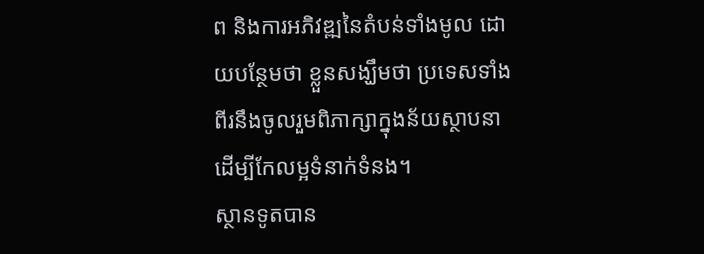ព និងការអភិវឌ្ឍនៃតំបន់ទាំងមូល ដោយបន្ថែមថា ខ្លួនសង្ឃឹមថា ប្រទេសទាំងពីរនឹងចូលរួមពិភាក្សាក្នុងន័យស្ថាបនា ដើម្បីកែលម្អទំនាក់ទំនង។
ស្ថានទូតបាន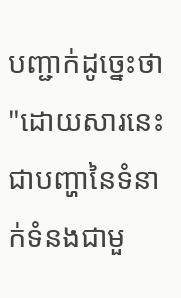បញ្ជាក់ដូច្នេះថា "ដោយសារនេះជាបញ្ហានៃទំនាក់ទំនងជាមួ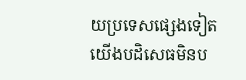យប្រទេសផ្សេងទៀត យើងបដិសេធមិនប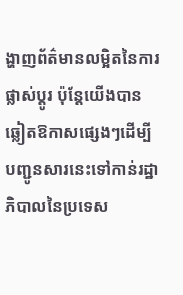ង្ហាញព័ត៌មានលម្អិតនៃការផ្លាស់ប្តូរ ប៉ុន្តែយើងបានឆ្លៀតឱកាសផ្សេងៗដើម្បីបញ្ជូនសារនេះទៅកាន់រដ្ឋាភិបាលនៃប្រទេស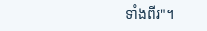ទាំងពីរ"។